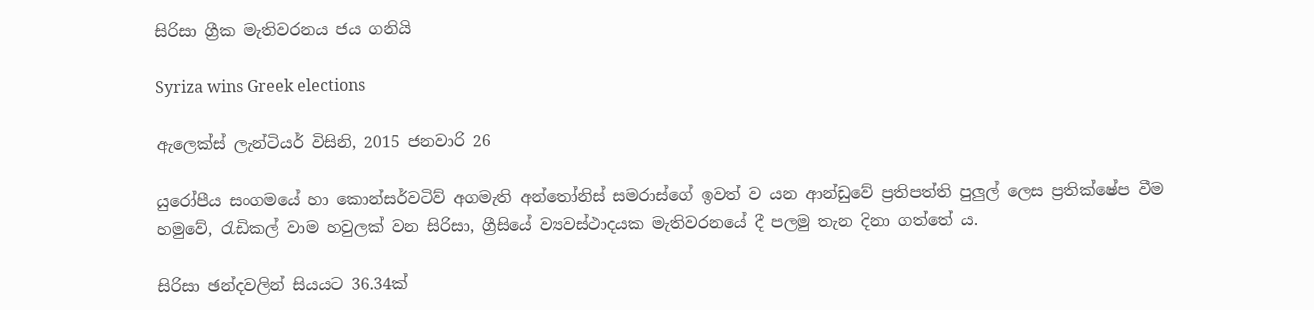සිරිසා ග්‍රීක මැතිවරනය ජය ගනියි

Syriza wins Greek elections

ඇලෙක්ස් ලැන්ටියර් විසිනි, 2015 ජනවාරි 26

යුරෝපීය සංගමයේ හා කොන්සර්වටිව් අගමැති අන්තෝනිස් සමරාස්ගේ ඉවත් ව යන ආන්ඩුවේ ප්‍රතිපත්ති පුලුල් ලෙස ප්‍රතික්ෂේප වීම හමුවේ, රැඩිකල් වාම හවුලක් වන සිරිසා, ග්‍රීසියේ ව්‍යවස්ථාදයක මැතිවරනයේ දී පලමු තැන දිනා ගත්තේ ය.

සිරිසා ඡන්දවලින් සියයට 36.34ක්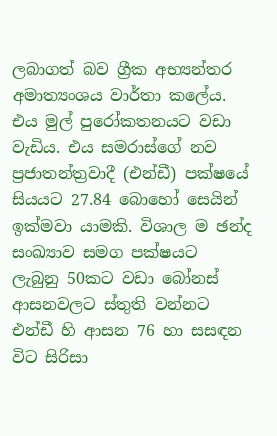ලබාගත් බව ග්‍රීක අභ්‍යන්තර අමාත්‍යංශය වාර්තා කලේය. එය මුල් පුරෝකතනයට වඩා වැඩිය. එය සමරාස්ගේ නව ප්‍රජාතන්ත්‍රවාදී (එන්ඩී) පක්ෂයේ සියයට 27.84 බොහෝ සෙයින් ඉක්මවා යාමකි. විශාල ම ඡන්ද සංඛ්‍යාව සමග පක්ෂයට ලැබුනු 50කට වඩා බෝනස් ආසනවලට ස්තුති වන්නට එන්ඩී හි ආසන 76 හා සසඳන විට සිරිසා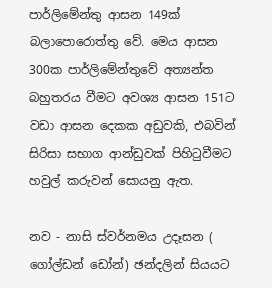පාර්ලිමේන්තු ආසන 149ක් බලාපොරොත්තු වේ. මෙය ආසන 300ක පාර්ලිමේන්තුවේ අත්‍යන්ත බහුතරය වීමට අවශ්‍ය ආසන 151ට වඩා ආසන දෙකක අඩුවකි, එබවින් සිරිසා සභාග ආන්ඩුවක් පිහිටුවීමට හවුල් කරුවන් සොයනු ඇත.

නව - නාසි ස්වර්නමය උදෑසන ( ගෝල්ඩන් ඩෝන්) ඡන්දලින් සියයට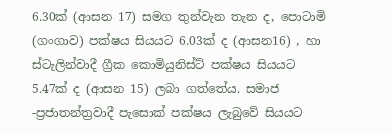6.30ක් (ආසන 17) සමග තුන්වැන තැන ද, පොටාමි (ගංගාව) පක්ෂය සියයට 6.03ක් ද (ආසන16) , හා ස්ටැලින්වාදී ග්‍රීක කොමියුනිස්ට් පක්ෂය සියයට 5.47ක් ද (ආසන 15) ලබා ගත්තේය. සමාජ -ප්‍රජාතන්ත්‍රවාදී පැසොක් පක්ෂය ලැබුවේ සියයට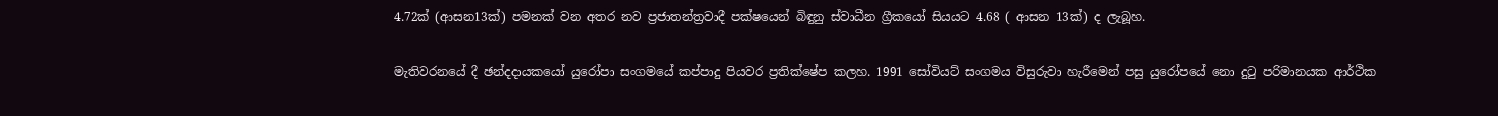4.72ක් (ආසන13ක්) පමනක් වන අතර නව ප්‍රජාතන්ත්‍රවාදී පක්ෂයෙන් බිඳුනු ස්වාධීන ග්‍රීකයෝ සියයට 4.68 ( ආසන 13ක්) ද ලැබූහ.

මැතිවරනයේ දී ඡන්දදායකයෝ යුරෝපා සංගමයේ කප්පාදු පියවර ප්‍රතික්ෂේප කලහ. 1991 සෝවියට් සංගමය විසුරුවා හැරීමෙන් පසු යුරෝපයේ නො දුටු පරිමානයක ආර්ථික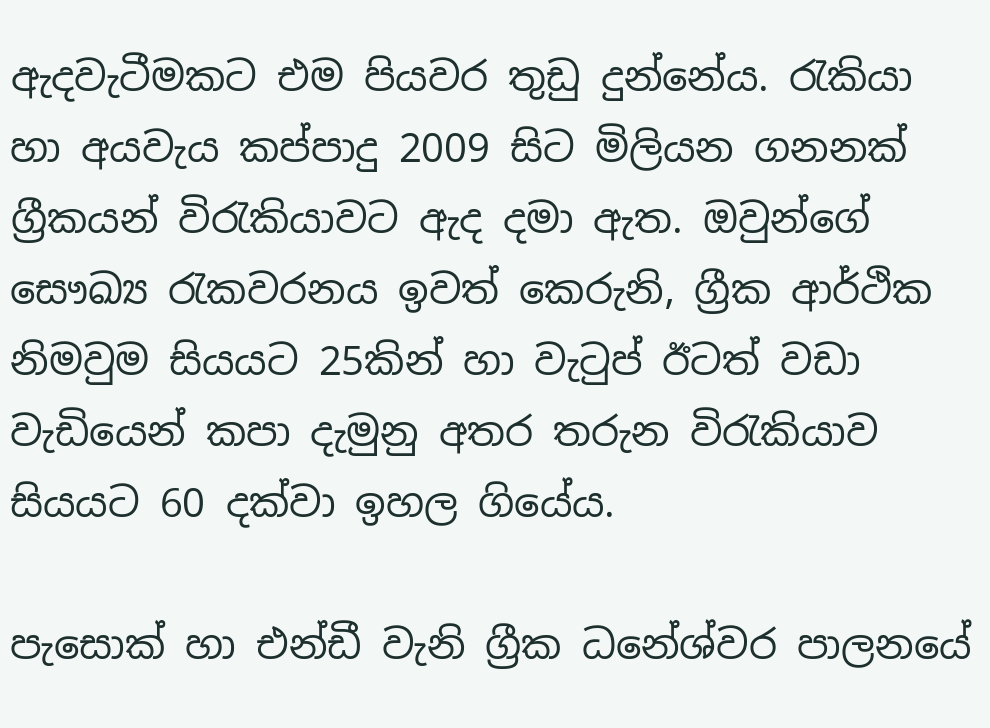ඇදවැටීමකට එම පියවර තුඩු දුන්නේය. රැකියා හා අයවැය කප්පාදු 2009 සිට මිලියන ගනනක් ග්‍රීකයන් විරැකියාවට ඇද දමා ඇත. ඔවුන්ගේ සෞඛ්‍ය රැකවරනය ඉවත් කෙරුනි, ග්‍රීක ආර්ථික නිමවුම සියයට 25කින් හා වැටුප් ඊටත් වඩා වැඩියෙන් කපා දැමුනු අතර තරුන විරැකියාව සියයට 60 දක්වා ඉහල ගියේය.

පැසොක් හා එන්ඩී වැනි ග්‍රීක ධනේශ්වර පාලනයේ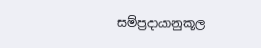සම්ප්‍රදායානුකූල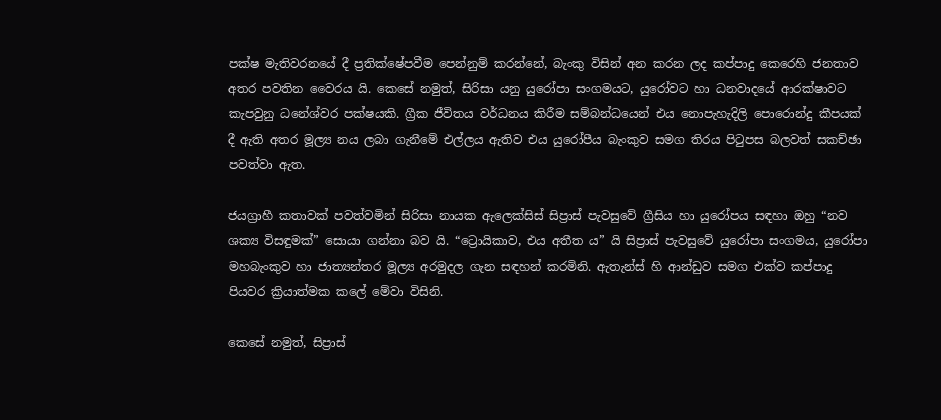පක්ෂ මැතිවරනයේ දී ප්‍රතික්ෂේපවීම පෙන්නුම් කරන්නේ, බැංකු විසින් අන කරන ලද කප්පාදු කෙරෙහි ජනතාව අතර පවතින වෛරය යි. කෙසේ නමුත්, සිරිසා යනු යුරෝපා සංගමයට, යුරෝවට හා ධනවාදයේ ආරක්ෂාවට කැපවුනු ධනේශ්වර පක්ෂයකි. ග්‍රීක ජීවිතය වර්ධනය කිරීම සම්බන්ධයෙන් එය නොපැහැදිලි පොරොන්දු කීපයක් දී ඇති අතර මූල්‍ය නය ලබා ගැනීමේ එල්ලය ඇතිව එය යුරෝපීය බැංකුව සමග තිරය පිටුපස බලවත් සකච්ඡා පවත්වා ඇත.

ජයග්‍රාහී කතාවක් පවත්වමින් සිරිසා නායක ඇලෙක්සිස් සිප්‍රාස් පැවසුවේ ග්‍රීසිය හා යුරෝපය සඳහා ඔහු “නව ශක්‍ය විසඳුමක්” සොයා ගන්නා බව යි. “ට්‍රොයිකාව, එය අතීත ය” යි සිප්‍රාස් පැවසුවේ යුරෝපා සංගමය, යුරෝපා මහබැංකුව හා ජාත්‍යන්තර මූල්‍ය අරමුදල ගැන සඳහන් කරමිනි. ඇතැන්ස් හි ආන්ඩුව සමග එක්ව කප්පාදු පියවර ක්‍රියාත්මක කලේ මේවා විසිනි.

කෙසේ නමුත්, සිප්‍රාස්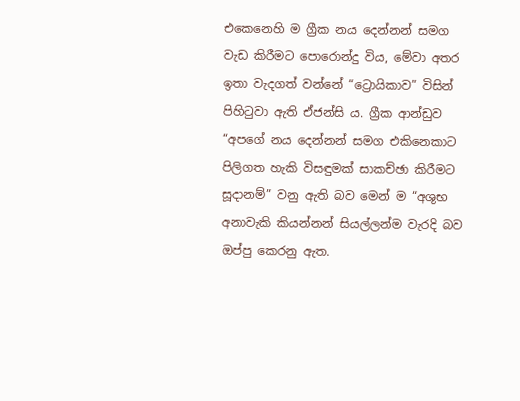එකෙනෙහි ම ග්‍රීක නය දෙන්නන් සමග වැඩ කිරීමට පොරොන්දු විය, මේවා අතර ඉතා වැදගත් වන්නේ “ට්‍රොයිකාව” විසින් පිහිටුවා ඇති ඒජන්සි ය. ග්‍රීක ආන්ඩුව “අපගේ නය දෙන්නන් සමග එකිනෙකාට පිලිගත හැකි විසඳුමක් සාකච්ඡා කිරීමට සූදානම්” වනු ඇති බව මෙන් ම “අශුභ අනාවැකි කියන්නන් සියල්ලන්ම වැරදි බව ඔප්පු කෙරනු ඇත.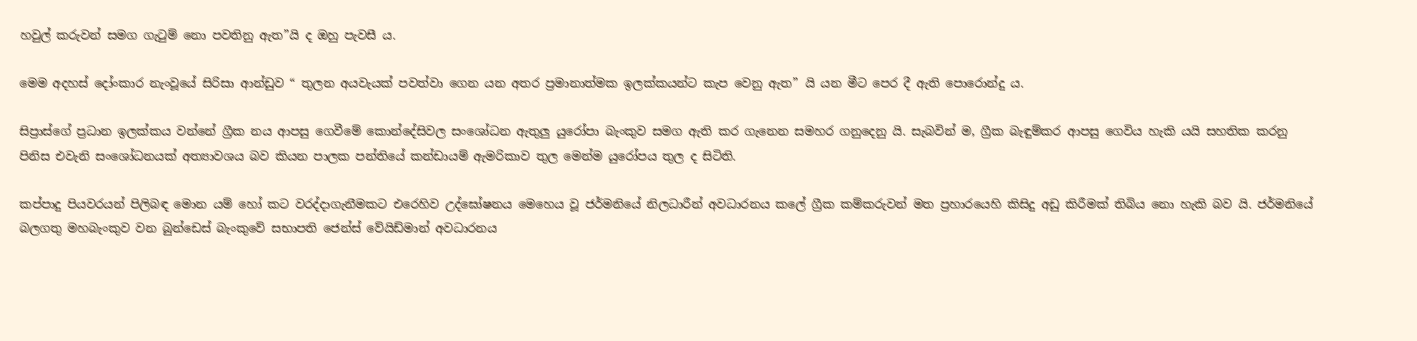හවුල් කරුවන් සමග ගැටුම් නො පවතිනු ඇත”යි ද ඔහු පැවසී ය.

මෙම අදහස් දෝංකාර නැංවූයේ සිරිසා ආන්ඩුව “ තුලන අයවැයක් පවත්වා ගෙන යන අතර ප්‍රමානාත්මක ඉලක්කයන්ට කැප වෙනු ඇත” යි යන මීට පෙර දී ඇති පොරොන්දු ය.

සිප්‍රාස්ගේ ප්‍රධාන ඉලක්කය වන්නේ ග්‍රීක නය ආපසු ගෙවීමේ කොන්දේසිවල සංශෝධන ඇතුලු යුරෝපා බැංකුව සමග ඇති කර ගැනෙන සමහර ගනුදෙනු යි. සැබවින් ම, ග්‍රීක බැඳුම්කර ආපසු ගෙවිය හැකි යයි සහතික කරනු පිනිස එවැනි සංශෝධනයක් අත්‍යාවශය බව කියන පාලක පන්තියේ කන්ඩායම් ඇමරිකාව තුල මෙන්ම යුරෝපය තුල ද සිටිති.

කප්පාදු පියවරයන් පිලිබඳ මොන යම් හෝ කට වරද්දාගැනීමකට එරෙහිව උද්ඝෝෂනය මෙහෙය වූ ජර්මනියේ නිලධාරීන් අවධාරනය කලේ ග්‍රීක කම්කරුවන් මත ප්‍රහාරයෙහි කිසිදු අඩු කිරීමක් තිබිය නො හැකි බව යි. ජර්මනියේ බලගතු මහබැංකුව වන බුන්ඩෙස් බැංකුවේ සභාපති ජෙන්ස් වේයිඩ්මාන් අවධාරනය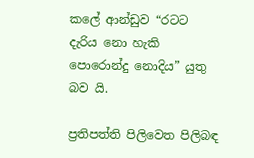කලේ ආන්ඩුව “රටට දැරිය නො හැකි පොරොන්දු නොදිය” යුතු බව යි.

ප්‍රතිපත්ති පිලිවෙත පිලිබඳ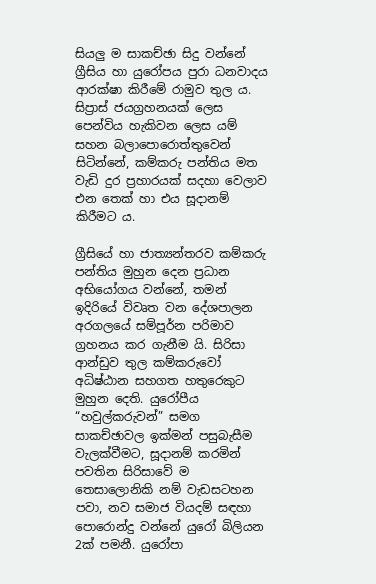සියලු ම සාකච්ඡා සිදු වන්නේ ග්‍රීසිය හා යුරෝපය පුරා ධනවාදය ආරක්ෂා කිරීමේ රාමුව තුල ය. සිප්‍රාස් ජයග්‍රහනයක් ලෙස පෙන්විය හැකිවන ලෙස යම් සහන බලාපොරොත්තුවෙන් සිටින්නේ, කම්කරු පන්තිය මත වැඩි දුර ප්‍රහාරයක් සදහා වෙලාව එන තෙක් හා එය සූදානම් කිරීමට ය.

ග්‍රීසියේ හා ජාත්‍යන්තරව කම්කරු පන්තිය මුහුන දෙන ප්‍රධාන අභියෝගය වන්නේ, තමන් ඉදිරියේ විවෘත වන දේශපාලන අරගලයේ සම්පූර්න පරිමාව ග්‍රහනය කර ගැනීම යි. සිරිසා ආන්ඩුව තුල කම්කරුවෝ අධිෂ්ඨාන සහගත හතුරෙකුට මුහුන දෙති. යුරෝපීය “හවුල්කරුවන්” සමග සාකච්ඡාවල ඉක්මන් පසුබැසීම වැලක්වීමට, සූදානම් කරමින් පවතින සිරිසාවේ ම තෙසාලොනිකි නම් වැඩසටහන පවා, නව සමාජ වියදම් සඳහා පොරොන්දු වන්නේ යුරෝ බිලියන 2ක් පමනී. යුරෝපා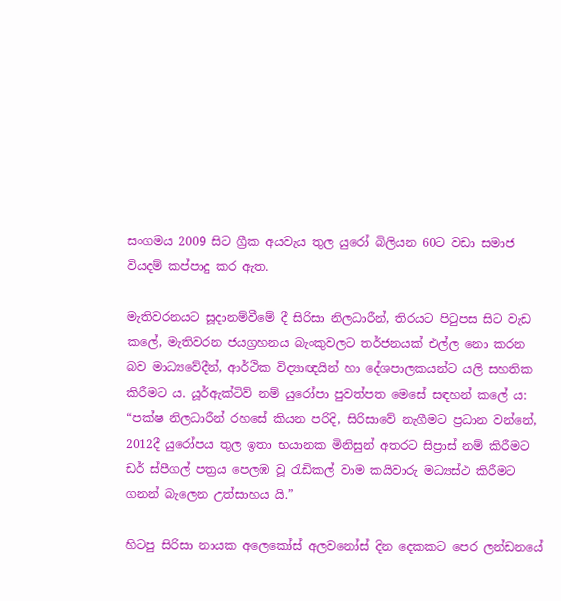සංගමය 2009 සිට ග්‍රීක අයවැය තුල යුරෝ බිලියන 60ට වඩා සමාජ වියදම් කප්පාදු කර ඇත.

මැතිවරනයට සූදානම්වීමේ දී සිරිසා නිලධාරීන්, තිරයට පිටුපස සිට වැඩ කලේ, මැතිවරන ජයග්‍රහනය බැංකුවලට තර්ජනයක් එල්ල නො කරන බව මාධ්‍යවේදීන්, ආර්ථික විද්‍යාඥයින් හා දේශපාලකයන්ට යලි සහතික කිරීමට ය. යූර්ඇක්ටිව් නම් යුරෝපා පුවත්පත මෙසේ සඳහන් කලේ ය: “පක්ෂ නිලධාරීන් රහසේ කියන පරිදි, සිරිසාවේ නැගීමට ප්‍රධාන වන්නේ, 2012දී යුරෝපය තුල ඉතා භයානක මිනිසුන් අතරට සිප්‍රාස් නම් කිරීමට ඩර් ස්පීගල් පත්‍රය පෙලඹ වූ රැඩිකල් වාම කයිවාරු මධ්‍යස්ථ කිරීමට ගනන් බැලෙන උත්සාහය යි.”

හිටපු සිරිසා නායක අලෙකෝස් අලවනෝස් දින දෙකකට පෙර ලන්ඩනයේ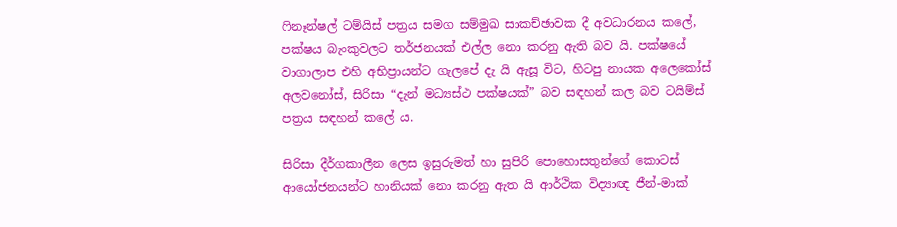ෆිනෑන්ෂල් ටම්යිස් පත්‍රය සමග සම්මුඛ සාකච්ඡාවක දී අවධාරනය කලේ, පක්ෂය බැංකුවලට තර්ජනයක් එල්ල නො කරනු ඇති බව යි. පක්ෂයේ වාගාලාප එහි අභිප්‍රායන්ට ගැලපේ දැ යි ඇසූ විට, හිටපු නායක අලෙකෝස් අලවනෝස්, සිරිසා “දැන් මධ්‍යස්ථ පක්ෂයක්” බව සඳහන් කල බව ටයිම්ස් පත්‍රය සඳහන් කලේ ය.

සිරිසා දීර්ගකාලීන ලෙස ඉසුරුමත් හා සුපිරි පොහොසතුන්ගේ කොටස් ආයෝජනයන්ට හානියක් නො කරනු ඇත යි ආර්ථික විද්‍යාඥ ජීන්-මාක්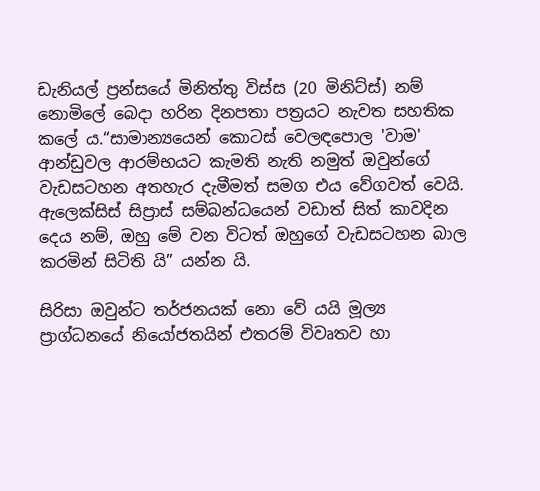ඩැනියල් ප්‍රන්සයේ මිනිත්තු විස්ස (20 මිනිට්ස්) නම් නොමිලේ බෙදා හරින දිනපතා පත්‍රයට නැවත සහතික කලේ ය.“සාමාන්‍යයෙන් කොටස් වෙලඳපොල 'වාම' ආන්ඩුවල ආරම්භයට කැමති නැති නමුත් ඔවුන්ගේ වැඩසටහන අතහැර දැමීමත් සමග එය වේගවත් වෙයි. ඇලෙක්සිස් සිප්‍රාස් සම්බන්ධයෙන් වඩාත් සිත් කාවදින දෙය නම්, ඔහු මේ වන විටත් ඔහුගේ වැඩසටහන බාල කරමින් සිටිති යි” යන්න යි.

සිරිසා ඔවුන්ට තර්ජනයක් නො වේ යයි මූල්‍ය ප්‍රාග්ධනයේ නියෝජතයින් එතරම් විවෘතව හා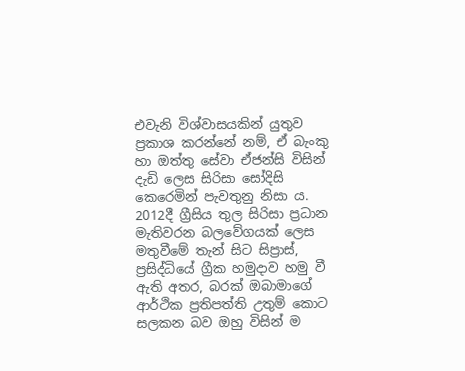එවැනි විශ්වාසයකින් යුතුව ප්‍රකාශ කරන්නේ නම්, ඒ බැංකු හා ඔත්තු සේවා ඒජන්සි විසින් දැඩි ලෙස සිරිසා සෝදිසි කෙරෙමින් පැවතුනු නිසා ය. 2012දී ග්‍රීසිය තුල සිරිසා ප්‍රධාන මැතිවරන බලවේගයක් ලෙස මතුවීමේ තැන් සිට සිප්‍රාස්, ප්‍රසිද්ධියේ ග්‍රීක හමුදාව හමු වී ඇති අතර, බරක් ඔබාමාගේ ආර්ථික ප්‍රතිපත්ති උතුම් කොට සලකන බව ඔහු විසින් ම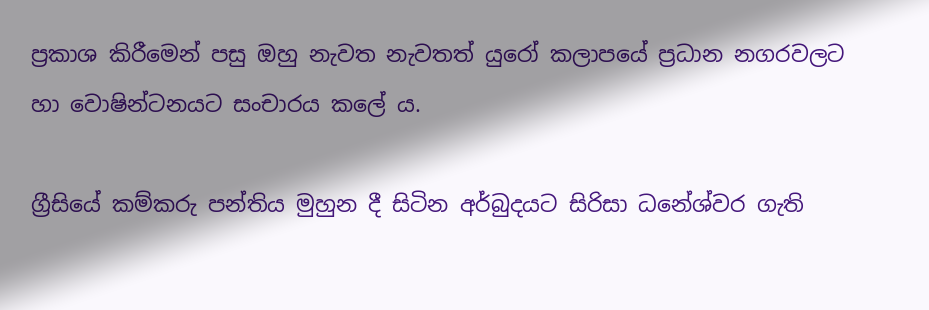ප්‍රකාශ කිරීමෙන් පසු ඔහු නැවත නැවතත් යුරෝ කලාපයේ ප්‍රධාන නගරවලට හා වොෂින්ටනයට සංචාරය කලේ ය.

ග්‍රීසියේ කම්කරු පන්තිය මුහුන දී සිටින අර්බුදයට සිරිසා ධනේශ්වර ගැති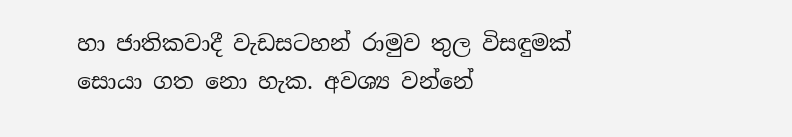හා ජාතිකවාදී වැඩසටහන් රාමුව තුල විසඳුමක් සොයා ගත නො හැක. අවශ්‍ය වන්නේ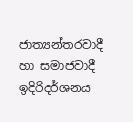ජාත්‍යන්තරවාදී හා සමාජවාදී ඉදිරිදර්ශනය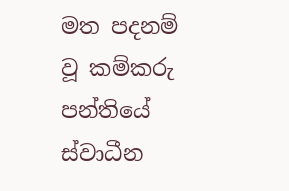මත පදනම් වූ කම්කරු පන්තියේ ස්වාධීන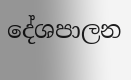දේශපාලන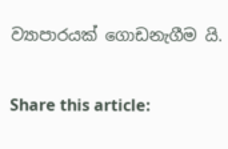ව්‍යාපාරයක් ගොඩනැගීම යි.

Share this article: